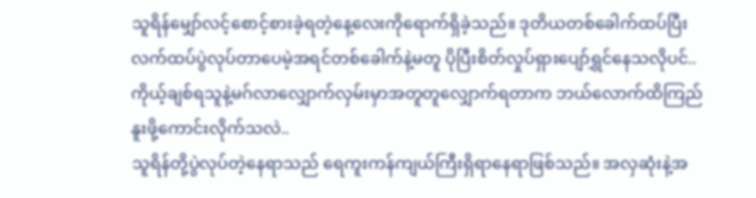သူရိန်မျှော်လင့်စောင့်စားခဲ့ရတဲ့နေ့လေးကိုရောက်ရှိခဲ့သည်။ ဒုတိယတစ်ခေါက်ထပ်ပြီးလက်ထပ်ပွဲလုပ်တာပေမဲ့အရင်တစ်ခေါက်နဲ့မတူ ပိုပြီးစိတ်လှုပ်ရှားပျော်ရွှင်နေသလိုပင်.. ကိုယ့်ချစ်ရသူနဲ့မဂ်လာလျှောက်လှမ်းမှာအတူတူလျှောက်ရတာက ဘယ်လောက်ထိကြည်နူးဖို့ကောင်းလိုက်သလဲ..
သူရိန်တို့ပွဲလုပ်တဲ့နေရာသည် ရေကူးကန်ကျယ်ကြီးရှိရာနေရာဖြစ်သည်။ အလှဆုံးနဲ့အ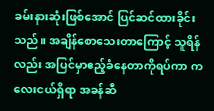ခမ်းနားဆုံးဖြစ်အောင် ပြင်ဆင်ထားခိုင်းသည်။ အချိန်စောသေးတာကြောင့် သူရိန်လည်း အပြင်မှာဧည့်ခံနေတာကိုရပ်ကာ ကလေးငယ်ရှိရာ အခန်ဆီ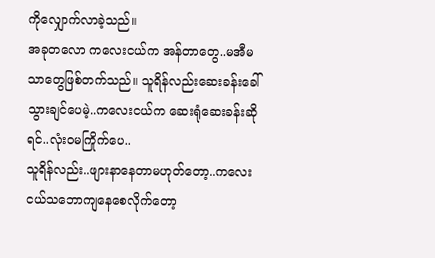ကိုလျှောက်လာခဲ့သည်။
အခုတလော ကလေးငယ်က အန်တာတွေ..မအီမသာတွေဖြစ်တက်သည်။ သူရိန်လည်းဆေးခန်းခေါ်သွားချင်ပေမဲ့..ကလေးငယ်က ဆေးရုံဆေးခန်းဆိုရင်..လုံးဝမကြိုက်ပေ..
သူရိန်လည်း..ဖျားနာနေတာမဟုတ်တော့..ကလေးငယ်သဘောကျနေစေလိုက်တော့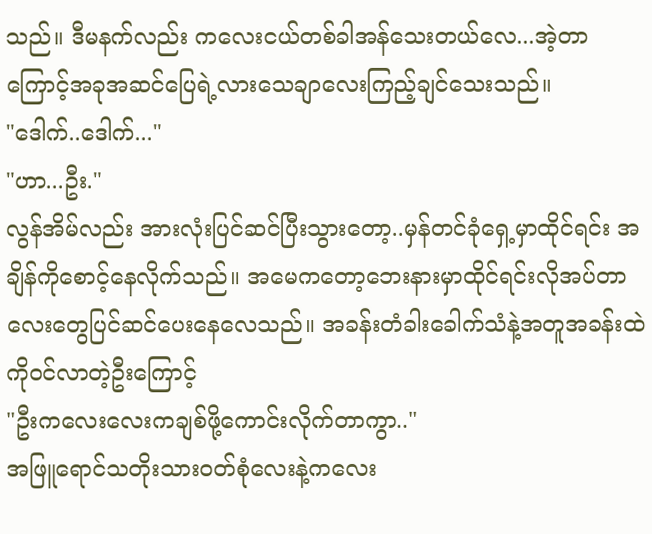သည်။ ဒီမနက်လည်း ကလေးငယ်တစ်ခါအန်သေးတယ်လေ...အဲ့တာကြောင့်အခုအဆင်ပြေရဲ့လားသေချာလေးကြည့်ချင်သေးသည်။
"ဒေါက်..ဒေါက်..."
"ဟာ...ဦး."
လွန်အိမ်လည်း အားလုံးပြင်ဆင်ပြီးသွားတော့..မှန်တင်ခုံရှေ့မှာထိုင်ရင်း အချိန်ကိုစောင့်နေလိုက်သည်။ အမေကတော့ဘေးနားမှာထိုင်ရင်းလိုအပ်တာလေးတွေပြင်ဆင်ပေးနေလေသည်။ အခန်းတံခါးခေါက်သံနဲ့အတူအခန်းထဲကိုဝင်လာတဲ့ဦးကြောင့်
"ဦးကလေးလေးကချစ်ဖို့ကောင်းလိုက်တာကွာ.."
အဖြူရောင်သတိုးသားဝတ်စုံလေးနဲ့ကလေး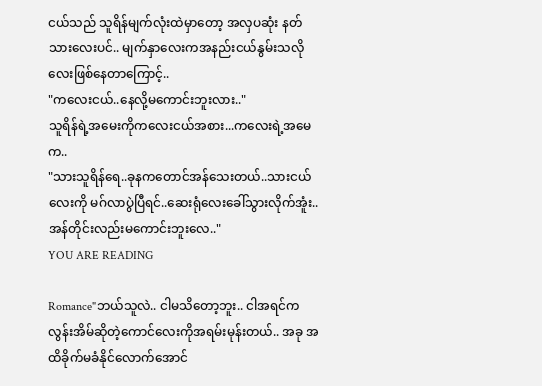ငယ်သည် သူရိန်မျက်လုံးထဲမှာတော့ အလှပဆုံး နတ်သားလေးပင်.. မျက်နှာလေးကအနည်းငယ်နွမ်းသလိုလေးဖြစ်နေတာကြောင့်..
"ကလေးငယ်..နေလို့မကောင်းဘူးလား.."
သူရိန်ရဲ့အမေးကိုကလေးငယ်အစား...ကလေးရဲ့အမေက..
"သားသူရိန်ရေ..ခုနကတောင်အန်သေးတယ်..သားငယ်လေးကို မဂ်လာပွဲပြီရင်..ဆေးရုံလေးခေါ်သွားလိုက်အူံး..အန်တိုင်းလည်းမကောင်းဘူးလေ.."
YOU ARE READING

Romance"ဘယ်သူလဲ.. ငါမသိတော့ဘူး.. ငါအရင်က လွန်းအိမ်ဆိုတဲ့ကောင်လေးကိုအရမ်းမုန်းတယ်.. အခု အထိခိုက်မခံနိုင်လောက်အောင်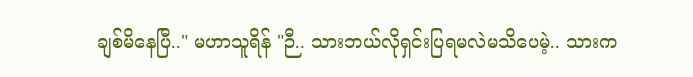ချစ်မိနေပြီ.." မဟာသူရိန် "ဉီ.. သားဘယ်လိုရှင်းပြရမလဲမသိပေမဲ့.. သားက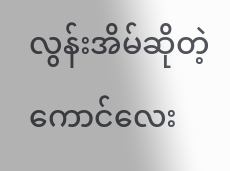လွန်းအိမ်ဆိုတဲ့ကောင်လေး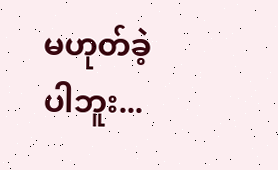မဟုတ်ခဲ့ပါဘူး...